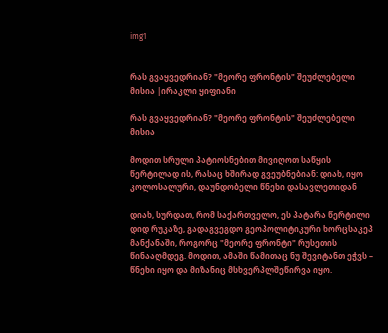img1


რას გვაყვედრიან? "მეორე ფრონტის" შეუძლებელი მისია |ირაკლი ყიფიანი

რას გვაყვედრიან? "მეორე ფრონტის" შეუძლებელი მისია

მოდით სრული პატიოსნებით მივიღოთ საწყის წერტილად ის, რასაც ხშირად გვეუბნებიან: დიახ, იყო კოლოსალური, დაუნდობელი წნეხი დასავლეთიდან

დიახ, სურდათ, რომ საქართველო, ეს პატარა წერტილი დიდ რუკაზე, გადაგვეგდო გეოპოლიტიკური ხორცსაკეპ მანქანაში, როგორც "მეორე ფრონტი" რუსეთის წინააღმდეგ. მოდით, ამაში წამითაც ნუ შევიტანთ ეჭვს – წნეხი იყო და მიზანიც მსხვერპლშეწირვა იყო.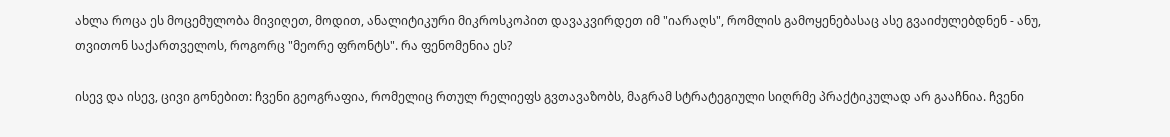ახლა როცა ეს მოცემულობა მივიღეთ, მოდით, ანალიტიკური მიკროსკოპით დავაკვირდეთ იმ "იარაღს", რომლის გამოყენებასაც ასე გვაიძულებდნენ - ანუ, თვითონ საქართველოს, როგორც "მეორე ფრონტს". რა ფენომენია ეს?

ისევ და ისევ, ცივი გონებით: ჩვენი გეოგრაფია, რომელიც რთულ რელიეფს გვთავაზობს, მაგრამ სტრატეგიული სიღრმე პრაქტიკულად არ გააჩნია. ჩვენი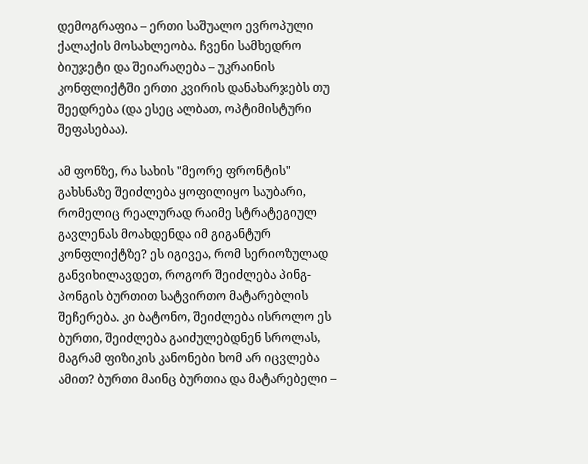დემოგრაფია – ერთი საშუალო ევროპული ქალაქის მოსახლეობა. ჩვენი სამხედრო ბიუჯეტი და შეიარაღება – უკრაინის კონფლიქტში ერთი კვირის დანახარჯებს თუ შეედრება (და ესეც ალბათ, ოპტიმისტური შეფასებაა).

ამ ფონზე, რა სახის "მეორე ფრონტის" გახსნაზე შეიძლება ყოფილიყო საუბარი, რომელიც რეალურად რაიმე სტრატეგიულ გავლენას მოახდენდა იმ გიგანტურ კონფლიქტზე? ეს იგივეა, რომ სერიოზულად განვიხილავდეთ, როგორ შეიძლება პინგ-პონგის ბურთით სატვირთო მატარებლის შეჩერება. კი ბატონო, შეიძლება ისროლო ეს ბურთი, შეიძლება გაიძულებდნენ სროლას, მაგრამ ფიზიკის კანონები ხომ არ იცვლება ამით? ბურთი მაინც ბურთია და მატარებელი –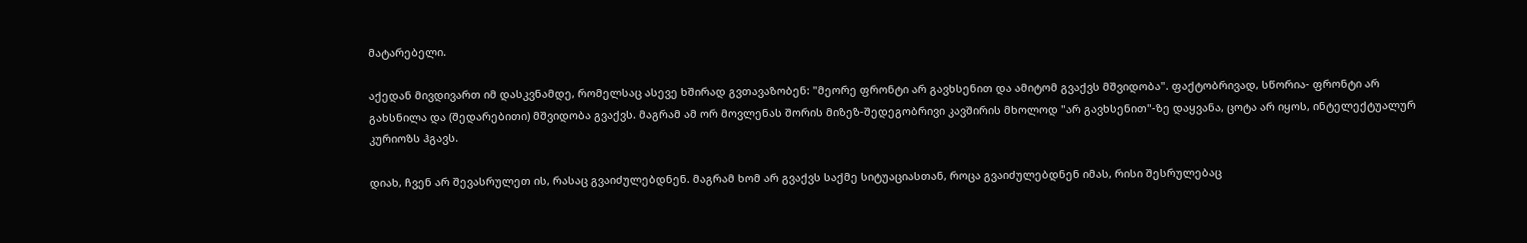მატარებელი.

აქედან მივდივართ იმ დასკვნამდე, რომელსაც ასევე ხშირად გვთავაზობენ: "მეორე ფრონტი არ გავხსენით და ამიტომ გვაქვს მშვიდობა". ფაქტობრივად, სწორია- ფრონტი არ გახსნილა და (შედარებითი) მშვიდობა გვაქვს. მაგრამ ამ ორ მოვლენას შორის მიზეზ-შედეგობრივი კავშირის მხოლოდ "არ გავხსენით"-ზე დაყვანა, ცოტა არ იყოს, ინტელექტუალურ კურიოზს ჰგავს.

დიახ, ჩვენ არ შევასრულეთ ის, რასაც გვაიძულებდნენ. მაგრამ ხომ არ გვაქვს საქმე სიტუაციასთან, როცა გვაიძულებდნენ იმას, რისი შესრულებაც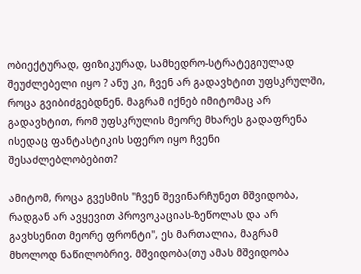ობიექტურად, ფიზიკურად, სამხედრო-სტრატეგიულად შეუძლებელი იყო ? ანუ კი, ჩვენ არ გადავხტით უფსკრულში, როცა გვიბიძგებდნენ. მაგრამ იქნებ იმიტომაც არ გადავხტით, რომ უფსკრულის მეორე მხარეს გადაფრენა ისედაც ფანტასტიკის სფერო იყო ჩვენი შესაძლებლობებით?

ამიტომ, როცა გვესმის "ჩვენ შევინარჩუნეთ მშვიდობა, რადგან არ ავყევით პროვოკაციას-ზეწოლას და არ გავხსენით მეორე ფრონტი", ეს მართალია, მაგრამ მხოლოდ ნაწილობრივ. მშვიდობა(თუ ამას მშვიდობა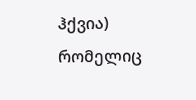ჰქვია) რომელიც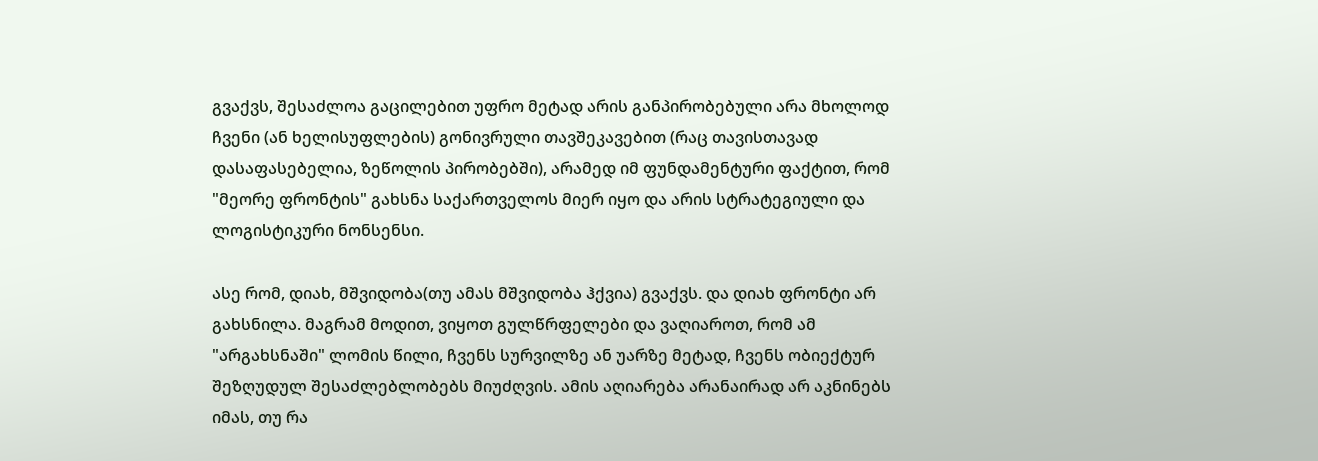გვაქვს, შესაძლოა გაცილებით უფრო მეტად არის განპირობებული არა მხოლოდ ჩვენი (ან ხელისუფლების) გონივრული თავშეკავებით (რაც თავისთავად დასაფასებელია, ზეწოლის პირობებში), არამედ იმ ფუნდამენტური ფაქტით, რომ "მეორე ფრონტის" გახსნა საქართველოს მიერ იყო და არის სტრატეგიული და ლოგისტიკური ნონსენსი.

ასე რომ, დიახ, მშვიდობა(თუ ამას მშვიდობა ჰქვია) გვაქვს. და დიახ ფრონტი არ გახსნილა. მაგრამ მოდით, ვიყოთ გულწრფელები და ვაღიაროთ, რომ ამ "არგახსნაში" ლომის წილი, ჩვენს სურვილზე ან უარზე მეტად, ჩვენს ობიექტურ შეზღუდულ შესაძლებლობებს მიუძღვის. ამის აღიარება არანაირად არ აკნინებს იმას, თუ რა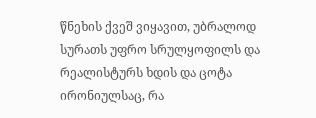წნეხის ქვეშ ვიყავით, უბრალოდ სურათს უფრო სრულყოფილს და რეალისტურს ხდის და ცოტა ირონიულსაც, რა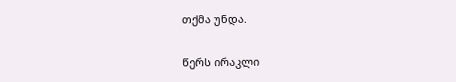თქმა უნდა.

წერს ირაკლი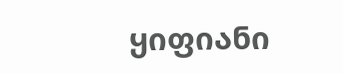ყიფიანი